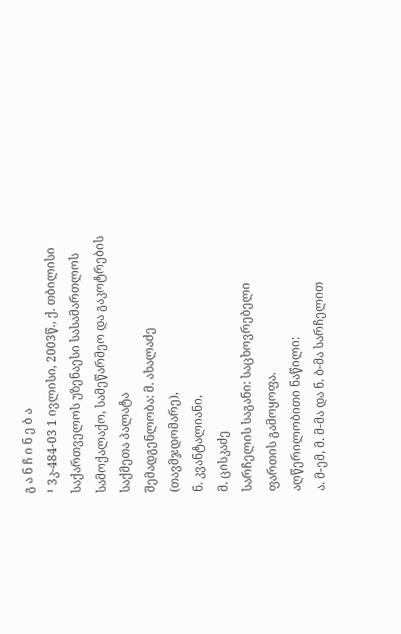გ ა ნ ჩ ი ნ ე ბ ა
¹ 3კ-484-03 1 ივლისი, 2003წ., ქ. თბილისი
საქართველოს უზენაესი სასამართლოს სამოქალაქო, სამეწარმეო და გაკოტრების საქმეთა პალატა
შემადგენლობა: მ. ახალაძე (თავმჯდომარე),
ნ. კვანტალიანი,
მ. ცისკაძე
სარჩელის საგანი: საცხოვრებელი ფართის გამოყოფა.
აღწერილობითი ნაწილი:
ა. მ-ემ, მ. მ-მა და ნ. ბ-მა სარჩელით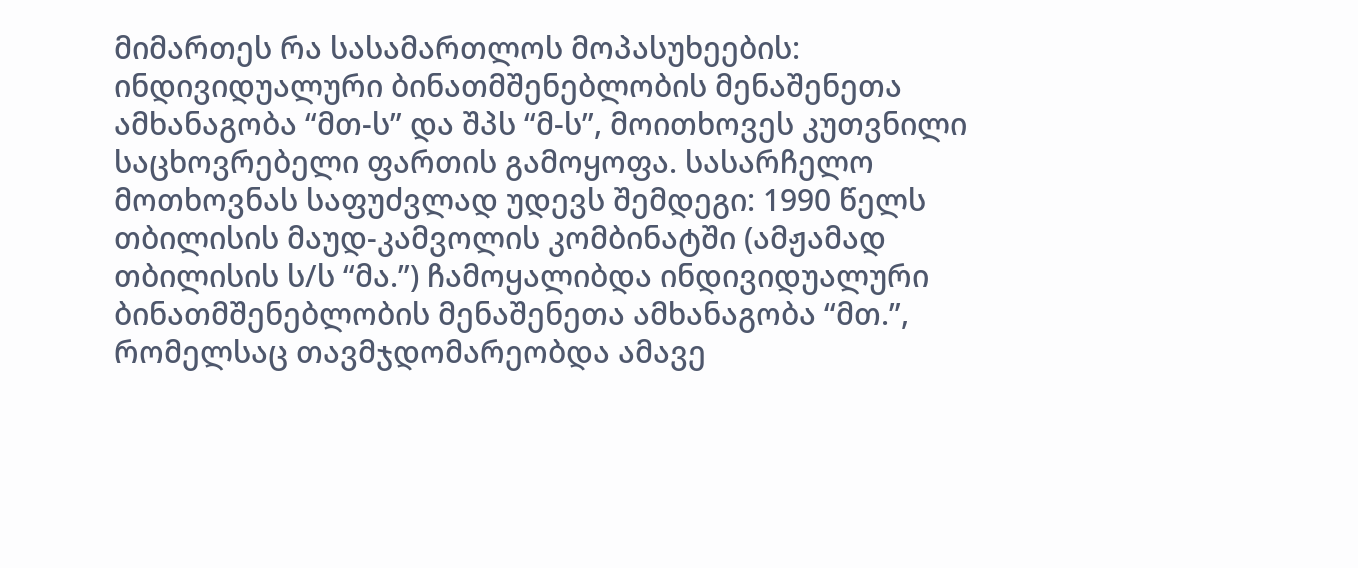მიმართეს რა სასამართლოს მოპასუხეების: ინდივიდუალური ბინათმშენებლობის მენაშენეთა ამხანაგობა “მთ-ს” და შპს “მ-ს”, მოითხოვეს კუთვნილი საცხოვრებელი ფართის გამოყოფა. სასარჩელო მოთხოვნას საფუძვლად უდევს შემდეგი: 1990 წელს თბილისის მაუდ-კამვოლის კომბინატში (ამჟამად თბილისის ს/ს “მა.”) ჩამოყალიბდა ინდივიდუალური ბინათმშენებლობის მენაშენეთა ამხანაგობა “მთ.”, რომელსაც თავმჯდომარეობდა ამავე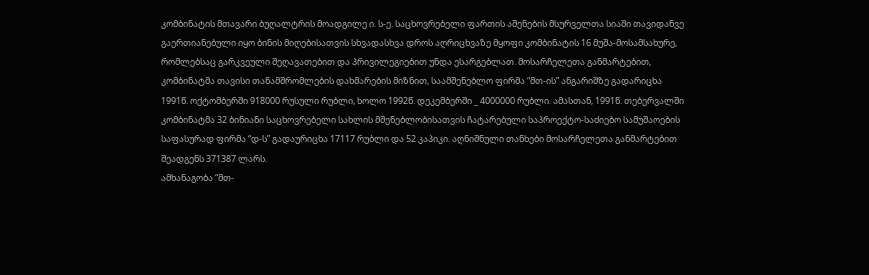კომბინატის მთავარი ბუღალტრის მოადგილე ი. ს-ე. საცხოვრებელი ფართის აშენების მსურველთა სიაში თავიდანვე გაერთიანებული იყო ბინის მიღებისათვის სხვადასხვა დროს აღრიცხვაზე მყოფი კომბინატის 16 მუშა-მოსამსახურე, რომლებსაც გარკვეული შეღავათებით და პრივილეგიებით უნდა ესარგებლათ. მოსარჩელეთა განმარტებით, კომბინატმა თავისი თანამშრომლების დახმარების მიზნით, საამშენებლო ფირმა “მთ-ის” ანგარიშზე გადარიცხა 1991წ. ოქტომბერში 918000 რუსული რუბლი, ხოლო 1992წ. დეკემბერში _ 4000000 რუბლი. ამასთან, 1991წ. თებერვალში კომბინატმა 32 ბინიანი საცხოვრებელი სახლის მშენებლობისათვის ჩატარებული საპროექტო-საძიებო სამუშაოების საფასურად ფირმა “დ-ს” გადაურიცხა 17117 რუბლი და 52 კაპიკი. აღნიშნული თანხები მოსარჩელეთა განმარტებით შეადგენს 371387 ლარს.
ამხანაგობა “მთ-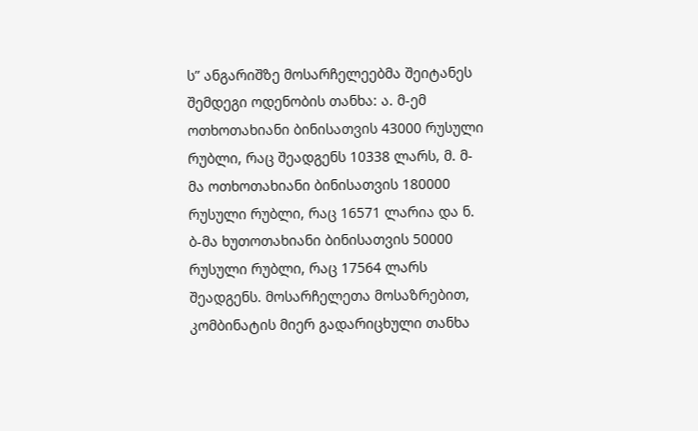ს” ანგარიშზე მოსარჩელეებმა შეიტანეს შემდეგი ოდენობის თანხა: ა. მ-ემ ოთხოთახიანი ბინისათვის 43000 რუსული რუბლი, რაც შეადგენს 10338 ლარს, მ. მ-მა ოთხოთახიანი ბინისათვის 180000 რუსული რუბლი, რაც 16571 ლარია და ნ. ბ-მა ხუთოთახიანი ბინისათვის 50000 რუსული რუბლი, რაც 17564 ლარს შეადგენს. მოსარჩელეთა მოსაზრებით, კომბინატის მიერ გადარიცხული თანხა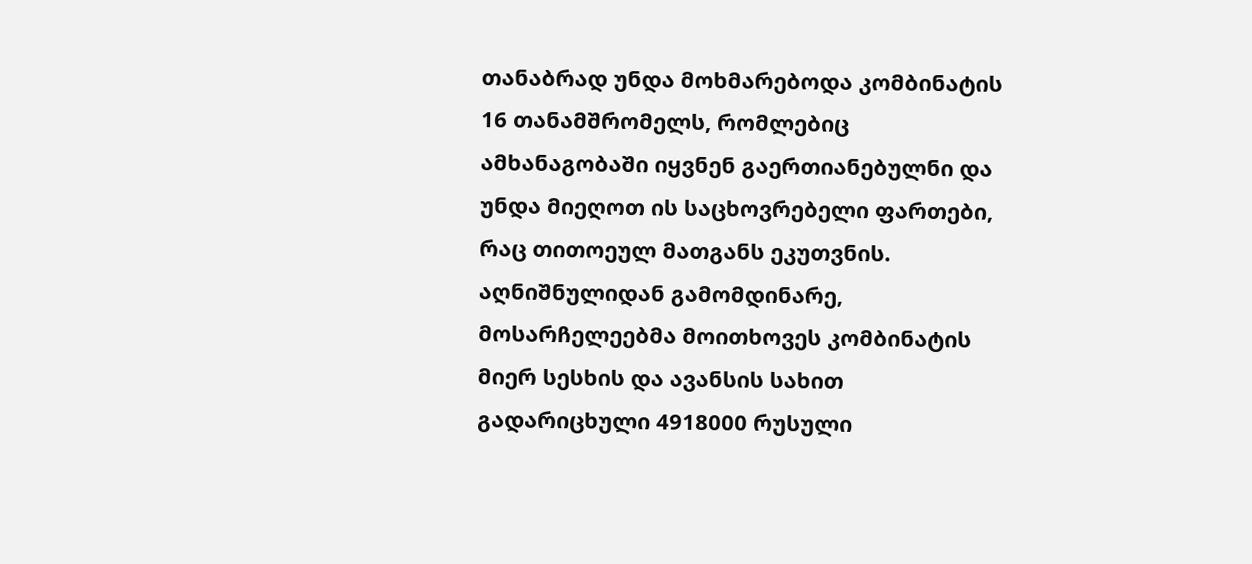თანაბრად უნდა მოხმარებოდა კომბინატის 16 თანამშრომელს, რომლებიც ამხანაგობაში იყვნენ გაერთიანებულნი და უნდა მიეღოთ ის საცხოვრებელი ფართები, რაც თითოეულ მათგანს ეკუთვნის. აღნიშნულიდან გამომდინარე, მოსარჩელეებმა მოითხოვეს კომბინატის მიერ სესხის და ავანსის სახით გადარიცხული 4918000 რუსული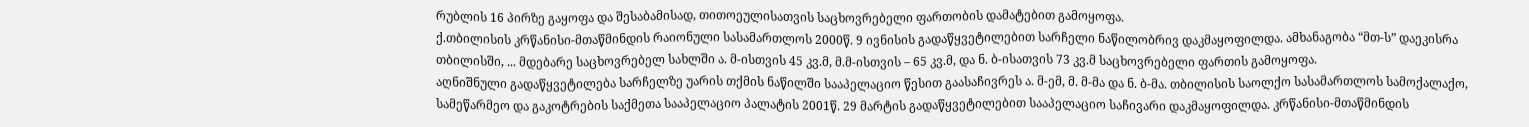რუბლის 16 პირზე გაყოფა და შესაბამისად, თითოეულისათვის საცხოვრებელი ფართობის დამატებით გამოყოფა.
ქ.თბილისის კრწანისი-მთაწმინდის რაიონული სასამართლოს 2000წ. 9 ივნისის გადაწყვეტილებით სარჩელი ნაწილობრივ დაკმაყოფილდა. ამხანაგობა “მთ-ს” დაეკისრა თბილისში, ... მდებარე საცხოვრებელ სახლში ა. მ-ისთვის 45 კვ.მ, მ.მ-ისთვის – 65 კვ.მ, და ნ. ბ-ისათვის 73 კვ.მ საცხოვრებელი ფართის გამოყოფა.
აღნიშნული გადაწყვეტილება სარჩელზე უარის თქმის ნაწილში სააპელაციო წესით გაასაჩივრეს ა. მ-ემ, მ. მ-მა და ნ. ბ-მა. თბილისის საოლქო სასამართლოს სამოქალაქო, სამეწარმეო და გაკოტრების საქმეთა სააპელაციო პალატის 2001წ. 29 მარტის გადაწყვეტილებით სააპელაციო საჩივარი დაკმაყოფილდა. კრწანისი-მთაწმინდის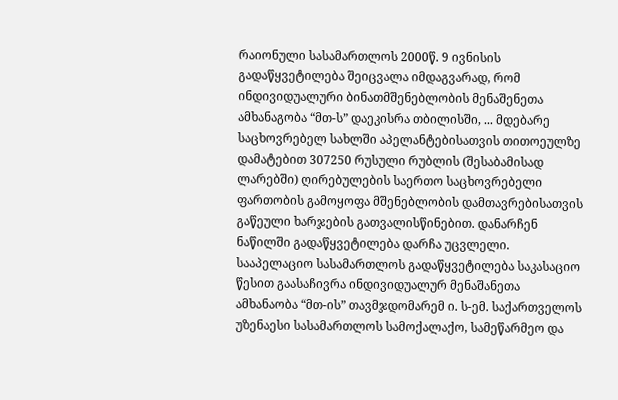რაიონული სასამართლოს 2000წ. 9 ივნისის გადაწყვეტილება შეიცვალა იმდაგვარად, რომ ინდივიდუალური ბინათმშენებლობის მენაშენეთა ამხანაგობა “მთ-ს” დაეკისრა თბილისში, ... მდებარე საცხოვრებელ სახლში აპელანტებისათვის თითოეულზე დამატებით 307250 რუსული რუბლის (შესაბამისად ლარებში) ღირებულების საერთო საცხოვრებელი ფართობის გამოყოფა მშენებლობის დამთავრებისათვის გაწეული ხარჯების გათვალისწინებით. დანარჩენ ნაწილში გადაწყვეტილება დარჩა უცვლელი.
სააპელაციო სასამართლოს გადაწყვეტილება საკასაციო წესით გაასაჩივრა ინდივიდუალურ მენაშანეთა ამხანაობა “მთ-ის” თავმჯდომარემ ი. ს-ემ. საქართველოს უზენაესი სასამართლოს სამოქალაქო, სამეწარმეო და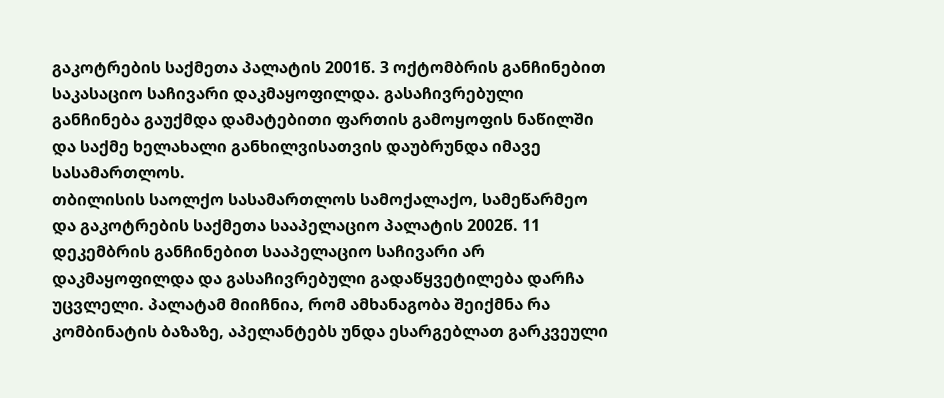გაკოტრების საქმეთა პალატის 2001წ. 3 ოქტომბრის განჩინებით საკასაციო საჩივარი დაკმაყოფილდა. გასაჩივრებული განჩინება გაუქმდა დამატებითი ფართის გამოყოფის ნაწილში და საქმე ხელახალი განხილვისათვის დაუბრუნდა იმავე სასამართლოს.
თბილისის საოლქო სასამართლოს სამოქალაქო, სამეწარმეო და გაკოტრების საქმეთა სააპელაციო პალატის 2002წ. 11 დეკემბრის განჩინებით სააპელაციო საჩივარი არ დაკმაყოფილდა და გასაჩივრებული გადაწყვეტილება დარჩა უცვლელი. პალატამ მიიჩნია, რომ ამხანაგობა შეიქმნა რა კომბინატის ბაზაზე, აპელანტებს უნდა ესარგებლათ გარკვეული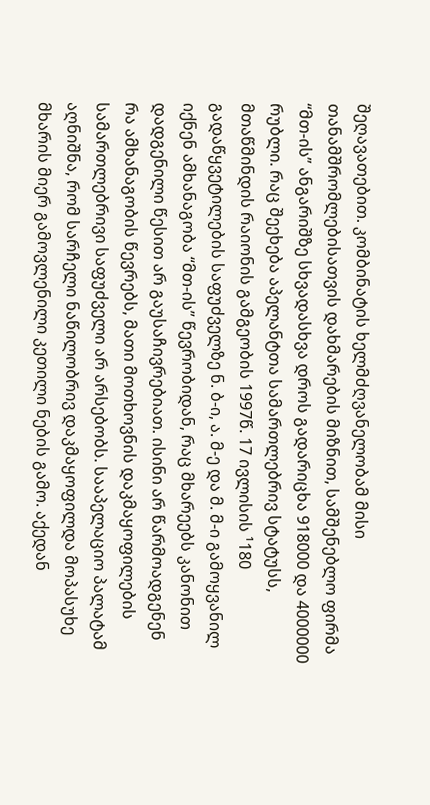შეღავათებით. კომბინატის ხელმძღვანელობამ მისი თანამშრომლებისათვის დახმარების მიზნით, სამშენებლო ფირმა “მთ-ის” ანგარიშზე სხვადასხვა დროს გადარიცხა 918000 და 4000000 რუბლი. რაც შეეხება აპელანტთა სამართლებრივ სტატუსს, მთაწმინდის რაიონის გამგეობის 1997წ. 17 ივლისის ¹180 გადაწყვეტილების საფუძველზე ნ. ბ-ი, ა. მ-ე და მ. მ-ი გამოყვანილ იქნენ ამხანაგობა “მთ-ის” წევრობიდან, რაც მხარეებს კანონით დადგენილი წესით არ გაუსაჩივრებიათ. ისინი არ წარმოადგენენ რა ამხანაგობის წევრებს, მათი მოთხოვნის დაკმაყოფილების სამართლებრივი საფუძველი არ არსებობს. სააპელაციო პალატამ აღნიშნა, რომ სარჩელი ნაწილობრივ დაკმაყოფილდა მოპასუხე მხარის მიერ გამოვლენილი კეთილი ნების გამო. აქედან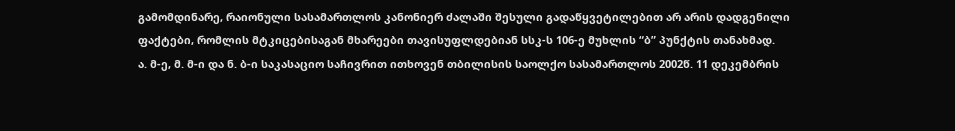გამომდინარე, რაიონული სასამართლოს კანონიერ ძალაში შესული გადაწყვეტილებით არ არის დადგენილი ფაქტები, რომლის მტკიცებისაგან მხარეები თავისუფლდებიან სსკ-ს 106-ე მუხლის “ბ” პუნქტის თანახმად.
ა. მ-ე, მ. მ-ი და ნ. ბ-ი საკასაციო საჩივრით ითხოვენ თბილისის საოლქო სასამართლოს 2002წ. 11 დეკემბრის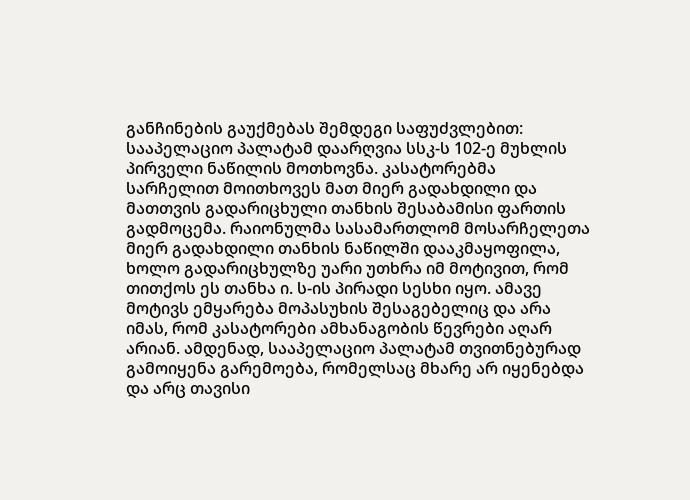განჩინების გაუქმებას შემდეგი საფუძვლებით: სააპელაციო პალატამ დაარღვია სსკ-ს 102-ე მუხლის პირველი ნაწილის მოთხოვნა. კასატორებმა სარჩელით მოითხოვეს მათ მიერ გადახდილი და მათთვის გადარიცხული თანხის შესაბამისი ფართის გადმოცემა. რაიონულმა სასამართლომ მოსარჩელეთა მიერ გადახდილი თანხის ნაწილში დააკმაყოფილა, ხოლო გადარიცხულზე უარი უთხრა იმ მოტივით, რომ თითქოს ეს თანხა ი. ს-ის პირადი სესხი იყო. ამავე მოტივს ემყარება მოპასუხის შესაგებელიც და არა იმას, რომ კასატორები ამხანაგობის წევრები აღარ არიან. ამდენად, სააპელაციო პალატამ თვითნებურად გამოიყენა გარემოება, რომელსაც მხარე არ იყენებდა და არც თავისი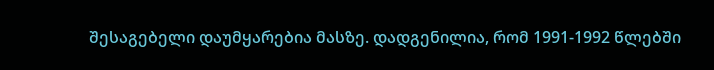შესაგებელი დაუმყარებია მასზე. დადგენილია, რომ 1991-1992 წლებში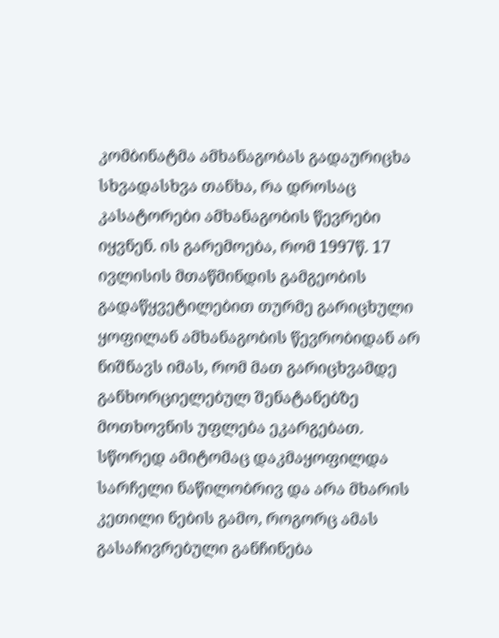კომბინატმა ამხანაგობას გადაურიცხა სხვადასხვა თანხა, რა დროსაც კასატორები ამხანაგობის წევრები იყვნენ. ის გარემოება, რომ 1997წ. 17 ივლისის მთაწმინდის გამგეობის გადაწყვეტილებით თურმე გარიცხული ყოფილან ამხანაგობის წევრობიდან არ ნიშნავს იმას, რომ მათ გარიცხვამდე განხორციელებულ შენატანებზე მოთხოვნის უფლება ეკარგებათ. სწორედ ამიტომაც დაკმაყოფილდა სარჩელი ნაწილობრივ და არა მხარის კეთილი ნების გამო, როგორც ამას გასაჩივრებული განჩინება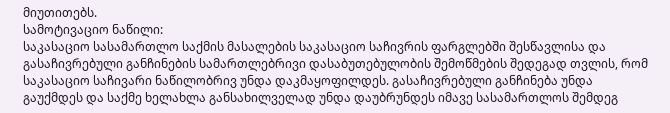მიუთითებს.
სამოტივაციო ნაწილი:
საკასაციო სასამართლო საქმის მასალების საკასაციო საჩივრის ფარგლებში შესწავლისა და გასაჩივრებული განჩინების სამართლებრივი დასაბუთებულობის შემოწმების შედეგად თვლის, რომ საკასაციო საჩივარი ნაწილობრივ უნდა დაკმაყოფილდეს. გასაჩივრებული განჩინება უნდა გაუქმდეს და საქმე ხელახლა განსახილველად უნდა დაუბრუნდეს იმავე სასამართლოს შემდეგ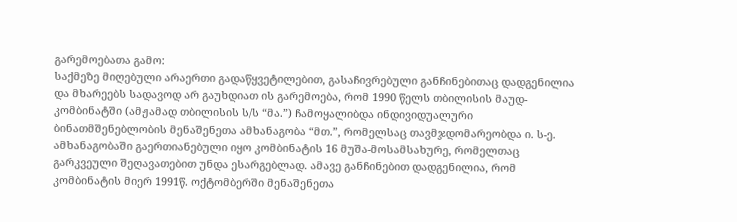გარემოებათა გამო:
საქმეზე მიღებული არაერთი გადაწყვეტილებით, გასაჩივრებული განჩინებითაც დადგენილია და მხარეებს სადავოდ არ გაუხდიათ ის გარემოება, რომ 1990 წელს თბილისის მაუდ-კომბინატში (ამჟამად თბილისის ს/ს “მა.”) ჩამოყალიბდა ინდივიდუალური ბინათმშენებლობის მენაშენეთა ამხანაგობა “მთ.”, რომელსაც თავმჯდომარეობდა ი. ს-ე. ამხანაგობაში გაერთიანებული იყო კომბინატის 16 მუშა-მოსამსახურე, რომელთაც გარკვეული შეღავათებით უნდა ესარგებლად. ამავე განჩინებით დადგენილია, რომ კომბინატის მიერ 1991წ. ოქტომბერში მენაშენეთა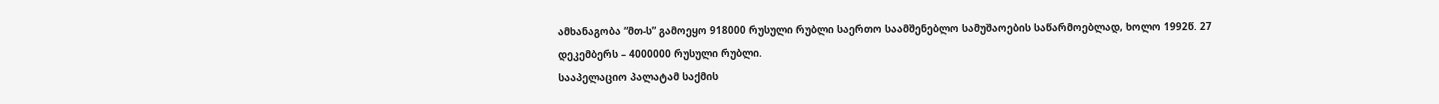ამხანაგობა “მთ-ს” გამოეყო 918000 რუსული რუბლი საერთო საამშენებლო სამუშაოების საწარმოებლად, ხოლო 1992წ. 27 დეკემბერს – 4000000 რუსული რუბლი.
სააპელაციო პალატამ საქმის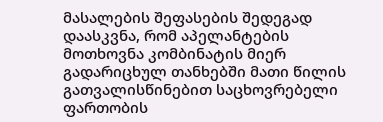მასალების შეფასების შედეგად დაასკვნა, რომ აპელანტების მოთხოვნა კომბინატის მიერ გადარიცხულ თანხებში მათი წილის გათვალისწინებით საცხოვრებელი ფართობის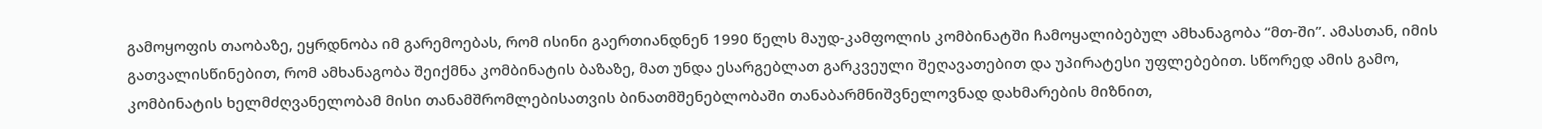გამოყოფის თაობაზე, ეყრდნობა იმ გარემოებას, რომ ისინი გაერთიანდნენ 1990 წელს მაუდ-კამფოლის კომბინატში ჩამოყალიბებულ ამხანაგობა “მთ-ში”. ამასთან, იმის გათვალისწინებით, რომ ამხანაგობა შეიქმნა კომბინატის ბაზაზე, მათ უნდა ესარგებლათ გარკვეული შეღავათებით და უპირატესი უფლებებით. სწორედ ამის გამო, კომბინატის ხელმძღვანელობამ მისი თანამშრომლებისათვის ბინათმშენებლობაში თანაბარმნიშვნელოვნად დახმარების მიზნით,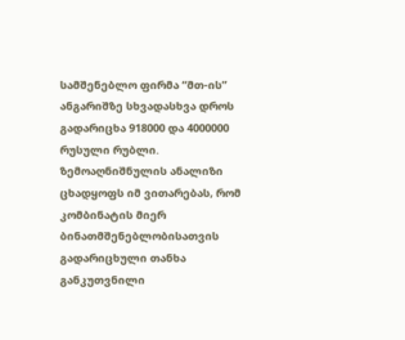სამშენებლო ფირმა “მთ-ის” ანგარიშზე სხვადასხვა დროს გადარიცხა 918000 და 4000000 რუსული რუბლი.
ზემოაღნიშნულის ანალიზი ცხადყოფს იმ ვითარებას, რომ კომბინატის მიერ ბინათმშენებლობისათვის გადარიცხული თანხა განკუთვნილი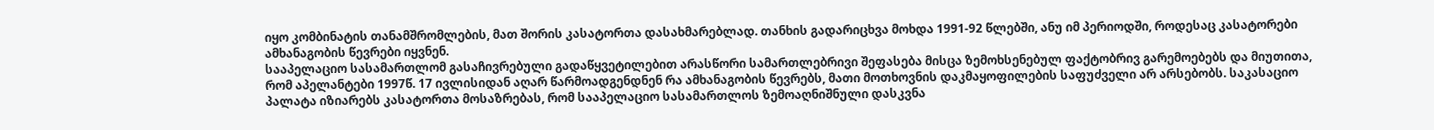იყო კომბინატის თანამშრომლების, მათ შორის კასატორთა დასახმარებლად. თანხის გადარიცხვა მოხდა 1991-92 წლებში, ანუ იმ პერიოდში, როდესაც კასატორები ამხანაგობის წევრები იყვნენ.
სააპელაციო სასამართლომ გასაჩივრებული გადაწყვეტილებით არასწორი სამართლებრივი შეფასება მისცა ზემოხსენებულ ფაქტობრივ გარემოებებს და მიუთითა, რომ აპელანტები 1997წ. 17 ივლისიდან აღარ წარმოადგენდნენ რა ამხანაგობის წევრებს, მათი მოთხოვნის დაკმაყოფილების საფუძველი არ არსებობს. საკასაციო პალატა იზიარებს კასატორთა მოსაზრებას, რომ სააპელაციო სასამართლოს ზემოაღნიშნული დასკვნა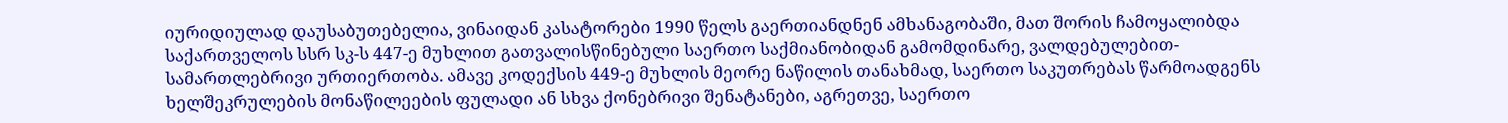იურიდიულად დაუსაბუთებელია, ვინაიდან კასატორები 1990 წელს გაერთიანდნენ ამხანაგობაში, მათ შორის ჩამოყალიბდა საქართველოს სსრ სკ-ს 447-ე მუხლით გათვალისწინებული საერთო საქმიანობიდან გამომდინარე, ვალდებულებით-სამართლებრივი ურთიერთობა. ამავე კოდექსის 449-ე მუხლის მეორე ნაწილის თანახმად, საერთო საკუთრებას წარმოადგენს ხელშეკრულების მონაწილეების ფულადი ან სხვა ქონებრივი შენატანები, აგრეთვე, საერთო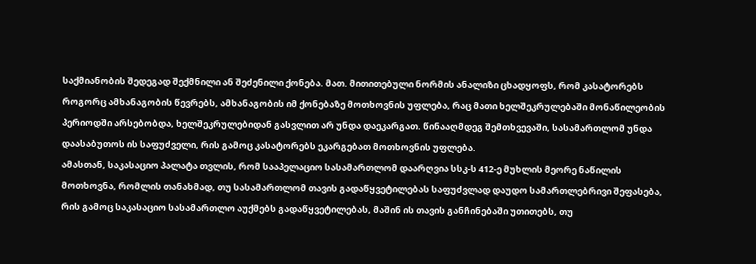საქმიანობის შედეგად შექმნილი ან შეძენილი ქონება. მათ. მითითებული ნორმის ანალიზი ცხადყოფს, რომ კასატორებს როგორც ამხანაგობის წევრებს, ამხანაგობის იმ ქონებაზე მოთხოვნის უფლება, რაც მათი ხელშეკრულებაში მონაწილეობის პერიოდში არსებობდა, ხელშეკრულებიდან გასვლით არ უნდა დაეკარგათ. წინააღმდეგ შემთხვევაში, სასამართლომ უნდა დაასაბუთოს ის საფუძველი, რის გამოც კასატორებს ეკარგებათ მოთხოვნის უფლება.
ამასთან, საკასაციო პალატა თვლის, რომ სააპელაციო სასამართლომ დაარღვია სსკ-ს 412-ე მუხლის მეორე ნაწილის მოთხოვნა, რომლის თანახმად, თუ სასამართლომ თავის გადაწყვეტილებას საფუძვლად დაუდო სამართლებრივი შეფასება, რის გამოც საკასაციო სასამართლო აუქმებს გადაწყვეტილებას, მაშინ ის თავის განჩინებაში უთითებს, თუ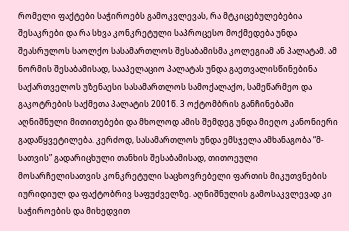რომელი ფაქტები საჭიროებს გამოკვლევას, რა მტკიცებულებებია შესაკრები და რა სხვა კონკრეტული საპროცესო მოქმედება უნდა შეასრულოს საოლქო სასამართლოს შესაბამისმა კოლეგიამ ან პალატამ. ამ ნორმის შესაბამისად, სააპელაციო პალატას უნდა გაეთვალისწინებინა საქართველოს უზენაესი სასამართლოს სამოქალაქო, სამეწარმეო და გაკოტრების საქმეთა პალატის 2001წ. 3 ოქტომბრის განჩინებაში აღნიშნული მითითებები და მხოლოდ ამის შემდეგ უნდა მიეღო კანონიერი გადაწყვეტილება. კერძოდ, სასამართლოს უნდა ემსჯელა ამხანაგობა “მ-სათვის” გადარიცხული თანხის შესაბამისად, თითოეული მოსარჩელისათვის კონკრეტული საცხოვრებელი ფართის მიკუთვნების იურიდიულ და ფაქტობრივ საფუძველზე. აღნიშნულის გამოსაკვლევად კი საჭიროების და მიხედვით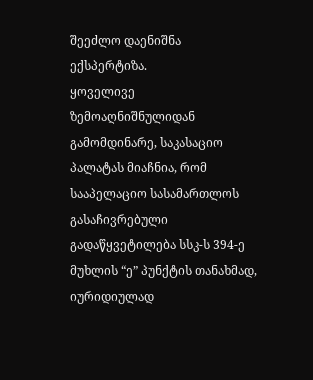შეეძლო დაენიშნა ექსპერტიზა.
ყოველივე ზემოაღნიშნულიდან გამომდინარე, საკასაციო პალატას მიაჩნია, რომ სააპელაციო სასამართლოს გასაჩივრებული გადაწყვეტილება სსკ-ს 394-ე მუხლის “ე” პუნქტის თანახმად, იურიდიულად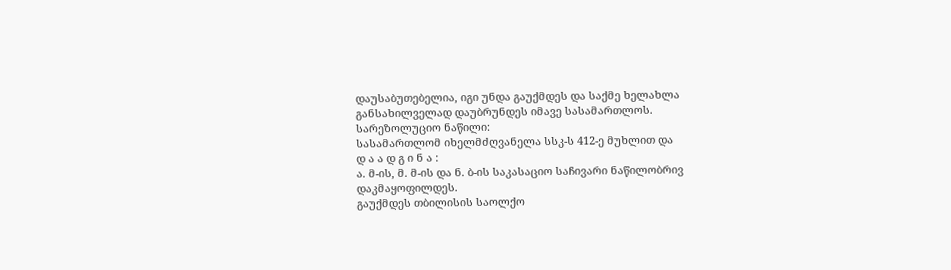დაუსაბუთებელია, იგი უნდა გაუქმდეს და საქმე ხელახლა განსახილველად დაუბრუნდეს იმავე სასამართლოს.
სარეზოლუციო ნაწილი:
სასამართლომ იხელმძღვანელა სსკ-ს 412-ე მუხლით და
დ ა ა დ გ ი ნ ა :
ა. მ-ის, მ. მ-ის და ნ. ბ-ის საკასაციო საჩივარი ნაწილობრივ დაკმაყოფილდეს.
გაუქმდეს თბილისის საოლქო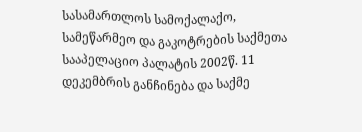სასამართლოს სამოქალაქო, სამეწარმეო და გაკოტრების საქმეთა სააპელაციო პალატის 2002წ. 11 დეკემბრის განჩინება და საქმე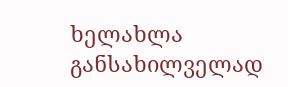ხელახლა განსახილველად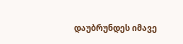დაუბრუნდეს იმავე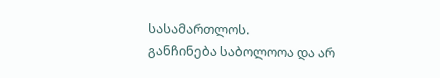სასამართლოს.
განჩინება საბოლოოა და არ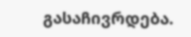გასაჩივრდება.